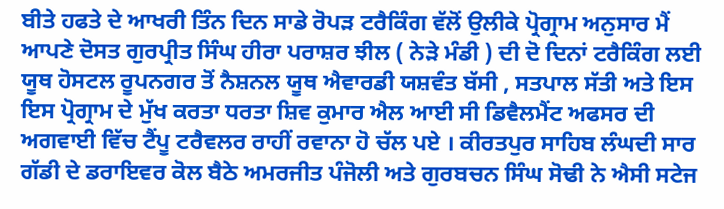ਬੀਤੇ ਹਫਤੇ ਦੇ ਆਖਰੀ ਤਿੰਨ ਦਿਨ ਸਾਡੇ ਰੋਪੜ ਟਰੈਕਿੰਗ ਵੱਲੋਂ ਉਲੀਕੇ ਪ੍ਰੋਗ੍ਰਾਮ ਅਨੁਸਾਰ ਮੈਂ ਆਪਣੇ ਦੋਸਤ ਗੁਰਪ੍ਰੀਤ ਸਿੰਘ ਹੀਰਾ ਪਰਾਸ਼ਰ ਝੀਲ ( ਨੇੜੇ ਮੰਡੀ ) ਦੀ ਦੋ ਦਿਨਾਂ ਟਰੈਕਿੰਗ ਲਈ ਯੂਥ ਹੋਸਟਲ ਰੂਪਨਗਰ ਤੋਂ ਨੈਸ਼ਨਲ ਯੂਥ ਐਵਾਰਡੀ ਯਸ਼ਵੰਤ ਬੱਸੀ , ਸਤਪਾਲ ਸੱਤੀ ਅਤੇ ਇਸ ਇਸ ਪ੍ਰੋਗ੍ਰਾਮ ਦੇ ਮੁੱਖ ਕਰਤਾ ਧਰਤਾ ਸ਼ਿਵ ਕੁਮਾਰ ਐਲ ਆਈ ਸੀ ਡਿਵੈਲਮੈਂਟ ਅਫਸਰ ਦੀ ਅਗਵਾਈ ਵਿੱਚ ਟੈਂਪੂ ਟਰੈਵਲਰ ਰਾਹੀਂ ਰਵਾਨਾ ਹੋ ਚੱਲ ਪਏ । ਕੀਰਤਪੁਰ ਸਾਹਿਬ ਲੰਘਦੀ ਸਾਰ ਗੱਡੀ ਦੇ ਡਰਾਇਵਰ ਕੋਲ ਬੈਠੇ ਅਮਰਜੀਤ ਪੰਜੋਲੀ ਅਤੇ ਗੁਰਬਚਨ ਸਿੰਘ ਸੋਢੀ ਨੇ ਐਸੀ ਸਟੇਜ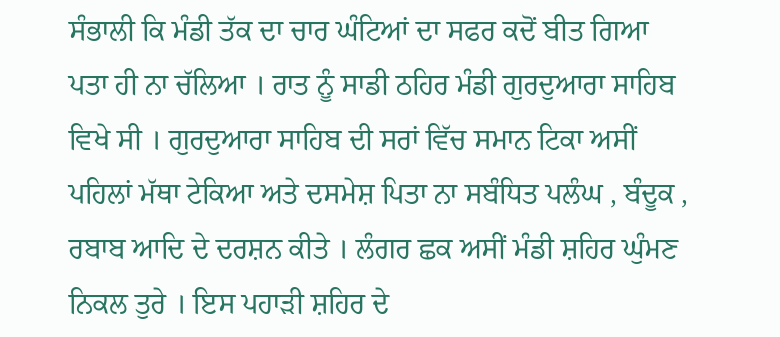ਸੰਭਾਲੀ ਕਿ ਮੰਡੀ ਤੱਕ ਦਾ ਚਾਰ ਘੰਟਿਆਂ ਦਾ ਸਫਰ ਕਦੋਂ ਬੀਤ ਗਿਆ ਪਤਾ ਹੀ ਨਾ ਚੱਲਿਆ । ਰਾਤ ਨੂੰ ਸਾਡੀ ਠਹਿਰ ਮੰਡੀ ਗੁਰਦੁਆਰਾ ਸਾਹਿਬ ਵਿਖੇ ਸੀ । ਗੁਰਦੁਆਰਾ ਸਾਹਿਬ ਦੀ ਸਰਾਂ ਵਿੱਚ ਸਮਾਨ ਟਿਕਾ ਅਸੀਂ ਪਹਿਲਾਂ ਮੱਥਾ ਟੇਕਿਆ ਅਤੇ ਦਸਮੇਸ਼ ਪਿਤਾ ਨਾ ਸਬੰਧਿਤ ਪਲੰਘ , ਬੰਦੂਕ , ਰਬਾਬ ਆਦਿ ਦੇ ਦਰਸ਼ਨ ਕੀਤੇ । ਲੰਗਰ ਛਕ ਅਸੀਂ ਮੰਡੀ ਸ਼ਹਿਰ ਘੁੰਮਣ ਨਿਕਲ ਤੁਰੇ । ਇਸ ਪਹਾੜੀ ਸ਼ਹਿਰ ਦੇ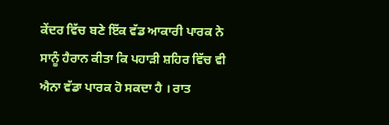ਕੇਂਦਰ ਵਿੱਚ ਬਣੇ ਇੱਕ ਵੱਡ ਆਕਾਰੀ ਪਾਰਕ ਨੇ ਸਾਨੂੰ ਹੈਰਾਨ ਕੀਤਾ ਕਿ ਪਹਾੜੀ ਸ਼ਹਿਰ ਵਿੱਚ ਵੀ ਐਨਾ ਵੱਡਾ ਪਾਰਕ ਹੋ ਸਕਦਾ ਹੈ । ਰਾਤ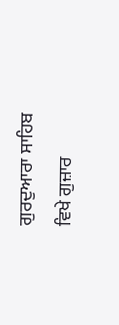ਗੁਰਦੁਆਰਾ ਸਾਹਿਬ ਵਿਖੇ ਗੁਜ਼ਾਰ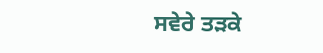ਸਵੇਰੇ ਤੜਕੇ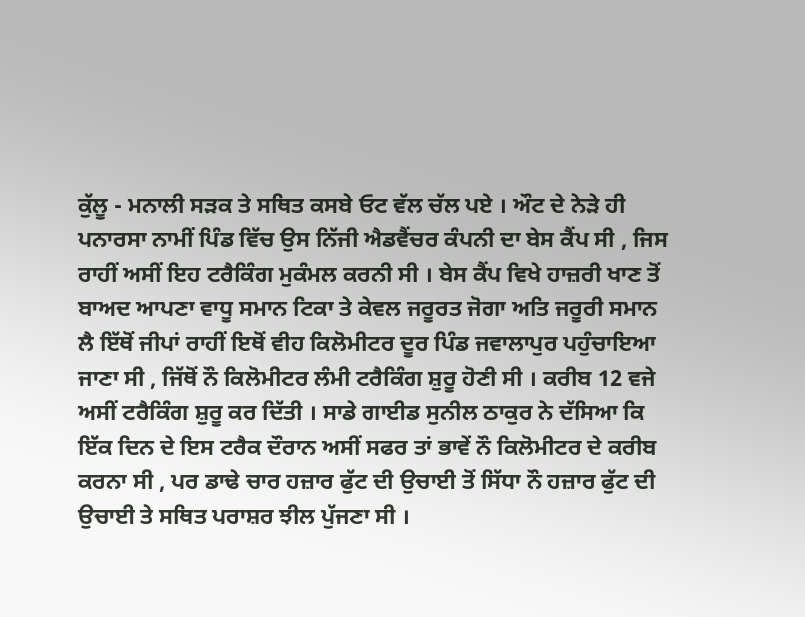ਕੁੱਲੂ - ਮਨਾਲੀ ਸੜਕ ਤੇ ਸਥਿਤ ਕਸਬੇ ਓਟ ਵੱਲ ਚੱਲ ਪਏ । ਔਟ ਦੇ ਨੇੜੇ ਹੀ ਪਨਾਰਸਾ ਨਾਮੀਂ ਪਿੰਡ ਵਿੱਚ ਉਸ ਨਿੱਜੀ ਐਡਵੈਂਚਰ ਕੰਪਨੀ ਦਾ ਬੇਸ ਕੈਂਪ ਸੀ , ਜਿਸ ਰਾਹੀਂ ਅਸੀਂ ਇਹ ਟਰੈਕਿੰਗ ਮੁਕੰਮਲ ਕਰਨੀ ਸੀ । ਬੇਸ ਕੈਂਪ ਵਿਖੇ ਹਾਜ਼ਰੀ ਖਾਣ ਤੋਂ ਬਾਅਦ ਆਪਣਾ ਵਾਧੂ ਸਮਾਨ ਟਿਕਾ ਤੇ ਕੇਵਲ ਜਰੂਰਤ ਜੋਗਾ ਅਤਿ ਜਰੂਰੀ ਸਮਾਨ ਲੈ ਇੱਥੋਂ ਜੀਪਾਂ ਰਾਹੀਂ ਇਥੋਂ ਵੀਹ ਕਿਲੋਮੀਟਰ ਦੂਰ ਪਿੰਡ ਜਵਾਲਾਪੁਰ ਪਹੁੰਚਾਇਆ ਜਾਣਾ ਸੀ , ਜਿੱਥੋਂ ਨੌ ਕਿਲੋਮੀਟਰ ਲੰਮੀ ਟਰੈਕਿੰਗ ਸ਼ੁਰੂ ਹੋਣੀ ਸੀ । ਕਰੀਬ 12 ਵਜੇ ਅਸੀਂ ਟਰੈਕਿੰਗ ਸ਼ੁਰੂ ਕਰ ਦਿੱਤੀ । ਸਾਡੇ ਗਾਈਡ ਸੁਨੀਲ ਠਾਕੁਰ ਨੇ ਦੱਸਿਆ ਕਿ ਇੱਕ ਦਿਨ ਦੇ ਇਸ ਟਰੈਕ ਦੌਰਾਨ ਅਸੀਂ ਸਫਰ ਤਾਂ ਭਾਵੇਂ ਨੌ ਕਿਲੋਮੀਟਰ ਦੇ ਕਰੀਬ ਕਰਨਾ ਸੀ , ਪਰ ਡਾਢੇ ਚਾਰ ਹਜ਼ਾਰ ਫੁੱਟ ਦੀ ਉਚਾਈ ਤੋਂ ਸਿੱਧਾ ਨੌ ਹਜ਼ਾਰ ਫੁੱਟ ਦੀ ਉਚਾਈ ਤੇ ਸਥਿਤ ਪਰਾਸ਼ਰ ਝੀਲ ਪੁੱਜਣਾ ਸੀ ।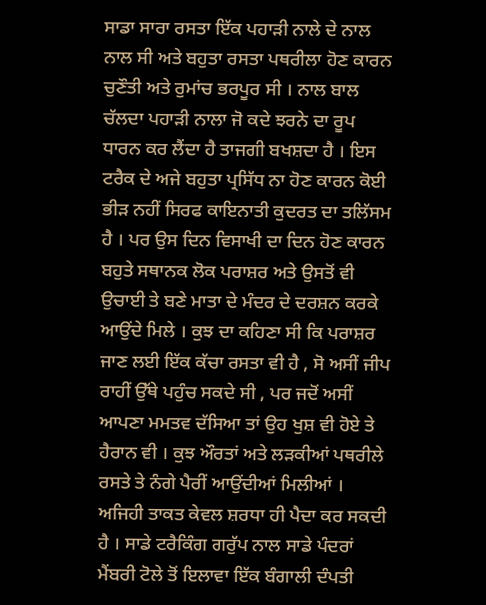ਸਾਡਾ ਸਾਰਾ ਰਸਤਾ ਇੱਕ ਪਹਾੜੀ ਨਾਲੇ ਦੇ ਨਾਲ ਨਾਲ ਸੀ ਅਤੇ ਬਹੁਤਾ ਰਸਤਾ ਪਥਰੀਲਾ ਹੋਣ ਕਾਰਨ ਚੁਣੌਤੀ ਅਤੇ ਰੁਮਾਂਚ ਭਰਪੂਰ ਸੀ । ਨਾਲ ਬਾਲ ਚੱਲਦਾ ਪਹਾੜੀ ਨਾਲਾ ਜੋ ਕਦੇ ਝਰਨੇ ਦਾ ਰੂਪ ਧਾਰਨ ਕਰ ਲੈਂਦਾ ਹੈ ਤਾਜਗੀ ਬਖਸ਼ਦਾ ਹੈ । ਇਸ ਟਰੈਕ ਦੇ ਅਜੇ ਬਹੁਤਾ ਪ੍ਰਸਿੱਧ ਨਾ ਹੋਣ ਕਾਰਨ ਕੋਈ ਭੀੜ ਨਹੀਂ ਸਿਰਫ ਕਾਇਨਾਤੀ ਕੁਦਰਤ ਦਾ ਤਲਿੱਸਮ ਹੈ । ਪਰ ਉਸ ਦਿਨ ਵਿਸਾਖੀ ਦਾ ਦਿਨ ਹੋਣ ਕਾਰਨ ਬਹੁਤੇ ਸਥਾਨਕ ਲੋਕ ਪਰਾਸ਼ਰ ਅਤੇ ਉਸਤੋਂ ਵੀ ਉਚਾਈ ਤੇ ਬਣੇ ਮਾਤਾ ਦੇ ਮੰਦਰ ਦੇ ਦਰਸ਼ਨ ਕਰਕੇ ਆਉਂਦੇ ਮਿਲੇ । ਕੁਝ ਦਾ ਕਹਿਣਾ ਸੀ ਕਿ ਪਰਾਸ਼ਰ ਜਾਣ ਲਈ ਇੱਕ ਕੱਚਾ ਰਸਤਾ ਵੀ ਹੈ , ਸੋ ਅਸੀਂ ਜੀਪ ਰਾਹੀਂ ਉੱਥੇ ਪਹੁੰਚ ਸਕਦੇ ਸੀ , ਪਰ ਜਦੋਂ ਅਸੀਂ ਆਪਣਾ ਮਮਤਵ ਦੱਸਿਆ ਤਾਂ ਉਹ ਖੁਸ਼ ਵੀ ਹੋਏ ਤੇ ਹੈਰਾਨ ਵੀ । ਕੁਝ ਔਰਤਾਂ ਅਤੇ ਲੜਕੀਆਂ ਪਥਰੀਲੇ ਰਸਤੇ ਤੇ ਨੰਗੇ ਪੈਰੀਂ ਆਉਂਦੀਆਂ ਮਿਲੀਆਂ । ਅਜਿਹੀ ਤਾਕਤ ਕੇਵਲ ਸ਼ਰਧਾ ਹੀ ਪੈਦਾ ਕਰ ਸਕਦੀ ਹੈ । ਸਾਡੇ ਟਰੈਕਿੰਗ ਗਰੁੱਪ ਨਾਲ ਸਾਡੇ ਪੰਦਰਾਂ ਮੈਂਬਰੀ ਟੋਲੇ ਤੋਂ ਇਲਾਵਾ ਇੱਕ ਬੰਗਾਲੀ ਦੰਪਤੀ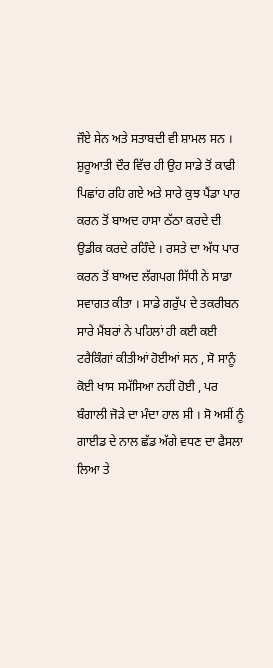ਜੌਏ ਸੇਨ ਅਤੇ ਸਤਾਬਦੀ ਵੀ ਸ਼ਾਮਲ ਸਨ । ਸ਼ੁਰੂਆਤੀ ਦੌਰ ਵਿੱਚ ਹੀ ਉਹ ਸਾਡੇ ਤੋਂ ਕਾਫੀ ਪਿਛਾਂਹ ਰਹਿ ਗਏ ਅਤੇ ਸਾਰੇ ਕੁਝ ਪੈਂਡਾ ਪਾਰ ਕਰਨ ਤੋਂ ਬਾਅਦ ਹਾਸਾ ਠੱਠਾ ਕਰਦੇ ਦੀ ਉਡੀਕ ਕਰਦੇ ਰਹਿੰਦੇ । ਰਸਤੇ ਦਾ ਅੱਧ ਪਾਰ ਕਰਨ ਤੋਂ ਬਾਅਦ ਲੱਗਪਗ ਸਿੱਧੀ ਨੇ ਸਾਡਾ ਸਵਾਗਤ ਕੀਤਾ । ਸਾਡੇ ਗਰੁੱਪ ਦੇ ਤਕਰੀਬਨ ਸਾਰੇ ਮੈਂਬਰਾਂ ਨੇ ਪਹਿਲਾਂ ਹੀ ਕਈ ਕਈ ਟਰੈਕਿੰਗਾਂ ਕੀਤੀਆਂ ਹੋਈਆਂ ਸਨ , ਸੋ ਸਾਨੂੰ ਕੋਈ ਖਾਸ ਸਮੱਸਿਆ ਨਹੀਂ ਹੋਈ , ਪਰ ਬੰਗਾਲੀ ਜੋੜੇ ਦਾ ਮੰਦਾ ਹਾਲ ਸੀ । ਸੋ ਅਸੀਂ ਨੂੰ ਗਾਈਡ ਦੇ ਨਾਲ ਛੱਡ ਅੱਗੇ ਵਧਣ ਦਾ ਫੈਸਲਾ ਲਿਆ ਤੇ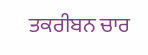ਤਕਰੀਬਨ ਚਾਰ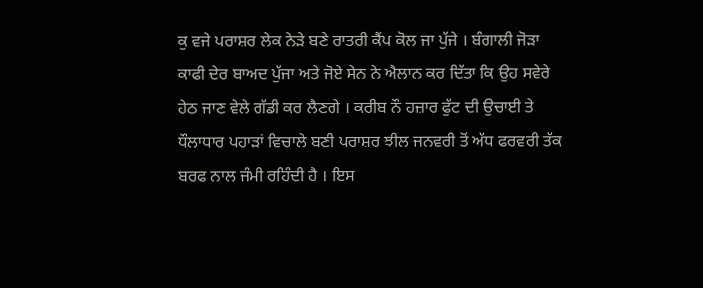ਕੁ ਵਜੇ ਪਰਾਸ਼ਰ ਲੇਕ ਨੇੜੇ ਬਣੇ ਰਾਤਰੀ ਕੈਂਪ ਕੋਲ ਜਾ ਪੁੱਜੇ । ਬੰਗਾਲੀ ਜੋੜਾ ਕਾਫੀ ਦੇਰ ਬਾਅਦ ਪੁੱਜਾ ਅਤੇ ਜੋਏ ਸੇਨ ਨੇ ਐਲਾਨ ਕਰ ਦਿੱਤਾ ਕਿ ਉਹ ਸਵੇਰੇ ਹੇਠ ਜਾਣ ਵੇਲੇ ਗੱਡੀ ਕਰ ਲੈਣਗੇ । ਕਰੀਬ ਨੌ ਹਜ਼ਾਰ ਫੁੱਟ ਦੀ ਉਚਾਈ ਤੇ ਧੌਲਾਧਾਰ ਪਹਾੜਾਂ ਵਿਚਾਲੇ ਬਣੀ ਪਰਾਸ਼ਰ ਝੀਲ ਜਨਵਰੀ ਤੋਂ ਅੱਧ ਫਰਵਰੀ ਤੱਕ ਬਰਫ ਨਾਲ ਜੰਮੀ ਰਹਿੰਦੀ ਹੈ । ਇਸ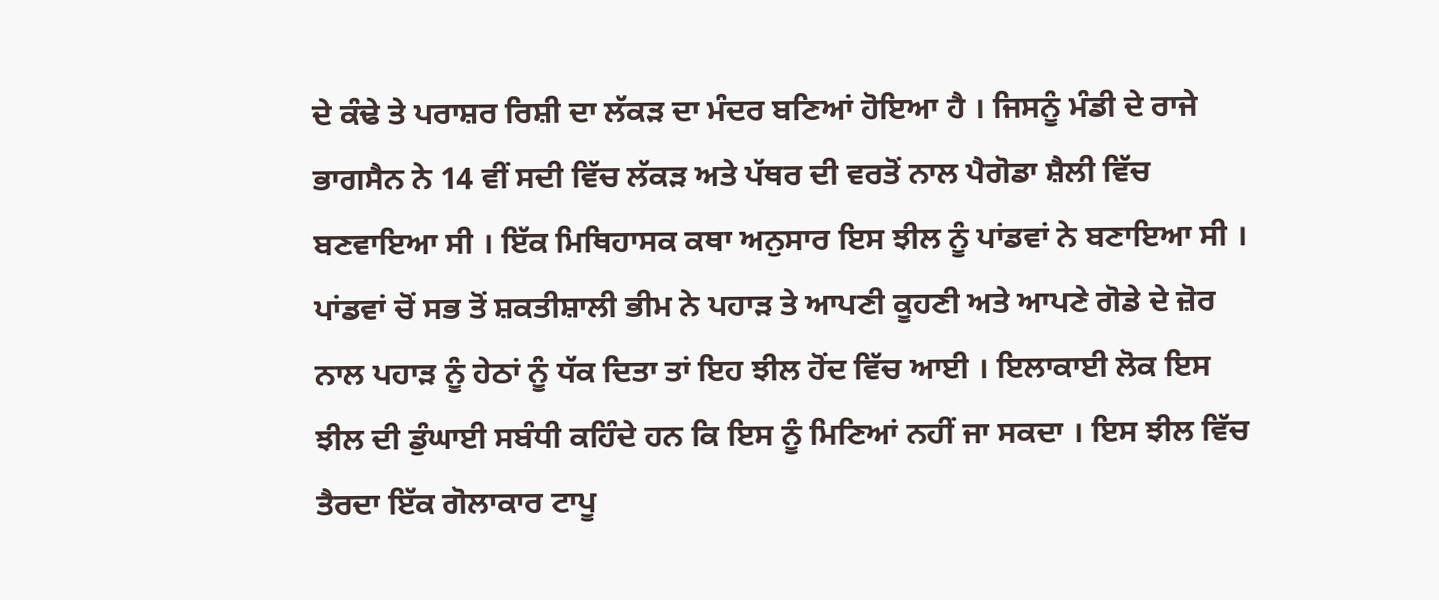ਦੇ ਕੰਢੇ ਤੇ ਪਰਾਸ਼ਰ ਰਿਸ਼ੀ ਦਾ ਲੱਕੜ ਦਾ ਮੰਦਰ ਬਣਿਆਂ ਹੋਇਆ ਹੈ । ਜਿਸਨੂੰ ਮੰਡੀ ਦੇ ਰਾਜੇ ਭਾਗਸੈਨ ਨੇ 14 ਵੀਂ ਸਦੀ ਵਿੱਚ ਲੱਕੜ ਅਤੇ ਪੱਥਰ ਦੀ ਵਰਤੋਂ ਨਾਲ ਪੈਗੋਡਾ ਸ਼ੈਲੀ ਵਿੱਚ ਬਣਵਾਇਆ ਸੀ । ਇੱਕ ਮਿਥਿਹਾਸਕ ਕਥਾ ਅਨੁਸਾਰ ਇਸ ਝੀਲ ਨੂੰ ਪਾਂਡਵਾਂ ਨੇ ਬਣਾਇਆ ਸੀ । ਪਾਂਡਵਾਂ ਚੋਂ ਸਭ ਤੋਂ ਸ਼ਕਤੀਸ਼ਾਲੀ ਭੀਮ ਨੇ ਪਹਾੜ ਤੇ ਆਪਣੀ ਕੂਹਣੀ ਅਤੇ ਆਪਣੇ ਗੋਡੇ ਦੇ ਜ਼ੋਰ ਨਾਲ ਪਹਾੜ ਨੂੰ ਹੇਠਾਂ ਨੂੰ ਧੱਕ ਦਿਤਾ ਤਾਂ ਇਹ ਝੀਲ ਹੋਂਦ ਵਿੱਚ ਆਈ । ਇਲਾਕਾਈ ਲੋਕ ਇਸ ਝੀਲ ਦੀ ਡੁੰਘਾਈ ਸਬੰਧੀ ਕਹਿੰਦੇ ਹਨ ਕਿ ਇਸ ਨੂੰ ਮਿਣਿਆਂ ਨਹੀਂ ਜਾ ਸਕਦਾ । ਇਸ ਝੀਲ ਵਿੱਚ ਤੈਰਦਾ ਇੱਕ ਗੋਲਾਕਾਰ ਟਾਪੂ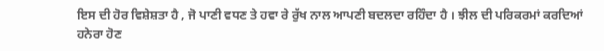ਇਸ ਦੀ ਹੋਰ ਵਿਸ਼ੇਸ਼ਤਾ ਹੈ , ਜੋ ਪਾਣੀ ਵਧਣ ਤੇ ਹਵਾ ਰੇ ਰੁੱਖ ਨਾਲ ਆਪਣੀ ਬਦਲਦਾ ਰਹਿੰਦਾ ਹੈ । ਝੀਲ ਦੀ ਪਰਿਕਰਮਾਂ ਕਰਦਿਆਂ ਹਨੇਰਾ ਹੋਣ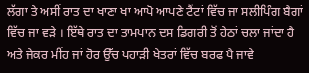ਲੱਗਾ ਤੇ ਅਸੀਂ ਰਾਤ ਦਾ ਖਾਣਾ ਖਾ ਆਪੋ ਆਪਣੇ ਟੈਂਟਾਂ ਵਿੱਚ ਜਾ ਸਲੀਪਿੰਗ ਬੈਗਾਂ ਵਿੱਚ ਜਾ ਵੜੇ । ਇੱਥੇ ਰਾਤ ਦਾ ਤਾਮਪਾਨ ਦਸ ਡਿਗਰੀ ਤੋਂ ਹੇਠਾਂ ਚਲਾ ਜਾਂਦਾ ਹੈ ਅਤੇ ਜੇਕਰ ਮੀਂਹ ਜਾਂ ਹੋਰ ਉੱਚ ਪਹਾੜੀ ਖੇਤਰਾਂ ਵਿੱਚ ਬਰਫ ਪੈ ਜਾਵੇ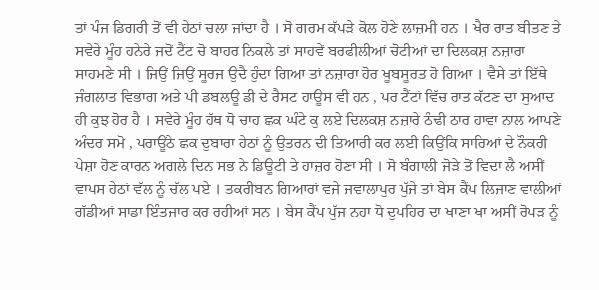ਤਾਂ ਪੰਜ ਡਿਗਰੀ ਤੋਂ ਵੀ ਹੇਠਾਂ ਚਲਾ ਜਾਂਦਾ ਹੈ । ਸੋ ਗਰਮ ਕੱਪੜੇ ਕੋਲ ਹੋਣੇ ਲਾਜ਼ਮੀ ਹਨ । ਖੈਰ ਰਾਤ ਬੀਤਣ ਤੇ ਸਵੇਰੇ ਮੂੰਹ ਹਨੇਰੇ ਜਦੋਂ ਟੈਂਟ ਚੋ ਬਾਹਰ ਨਿਕਲੇ ਤਾਂ ਸਾਹਵੇਂ ਬਰਫੀਲੀਆਂ ਚੋਟੀਆਂ ਦਾ ਦਿਲਕਸ਼ ਨਜ਼ਾਰਾ ਸਾਹਮਣੇ ਸੀ । ਜਿਉਂ ਜਿਉਂ ਸੂਰਜ ਉਦੈ ਹੁੰਦਾ ਗਿਆ ਤਾਂ ਨਜ਼ਾਰਾ ਹੋਰ ਖੂਬਸੂਰਤ ਹੋ ਗਿਆ । ਵੈਸੇ ਤਾਂ ਇੱਥੇ ਜੰਗਲਾਤ ਵਿਭਾਗ ਅਤੇ ਪੀ ਡਬਲਊ ਡੀ ਦੇ ਰੈਸਟ ਹਾਊਸ ਵੀ ਹਨ , ਪਰ ਟੈਂਟਾਂ ਵਿੱਚ ਰਾਤ ਕੱਟਣ ਦਾ ਸੁਆਦ ਹੀ ਕੁਝ ਹੋਰ ਹੈ । ਸਵੇਰੇ ਮੂੰਹ ਹੱਥ ਧੋ ਚਾਹ ਛਕ ਘੰਟੇ ਕੁ ਲਏ ਦਿਲਕਸ਼ ਨਜ਼ਾਰੇ ਠੰਢੀ ਠਾਰ ਹਾਵਾ ਨਾਲ ਆਪਣੇ ਅੰਦਰ ਸਮੋ , ਪਰਾਊਂਠੇ ਛਕ ਦੁਬਾਰਾ ਹੇਠਾਂ ਨੂੰ ਉਤਰਨ ਦੀ ਤਿਆਰੀ ਕਰ ਲਈ ਕਿਉਂਕਿ ਸਾਰਿਆਂ ਦੇ ਨੌਕਰੀ ਪੇਸ਼ਾ ਹੋਣ ਕਾਰਨ ਅਗਲੇ ਦਿਨ ਸਭ ਨੇ ਡਿਊਟੀ ਤੇ ਹਾਜ਼ਰ ਹੋਣਾ ਸੀ । ਸੋ ਬੰਗਾਲੀ ਜੋੜੇ ਤੋਂ ਵਿਦਾ ਲੈ ਅਸੀਂ ਵਾਪਸ ਹੇਠਾਂ ਵੱਲ ਨੂੰ ਚੱਲ ਪਏ । ਤਕਰੀਬਨ ਗਿਆਰਾਂ ਵਜੇ ਜਵਾਲਾਪੁਰ ਪੁੱਜੇ ਤਾਂ ਬੇਸ ਕੈਂਪ ਲਿਜਾਣ ਵਾਲੀਆਂ ਗੱਡੀਆਂ ਸਾਡਾ ਇੰਤਜਾਰ ਕਰ ਰਹੀਆਂ ਸਨ । ਬੇਸ ਕੈਂਪ ਪੁੱਜ ਨਹਾ ਧੋ ਦੁਪਹਿਰ ਦਾ ਖਾਣਾ ਖਾ ਅਸੀਂ ਰੋਪੜ ਨੂੰ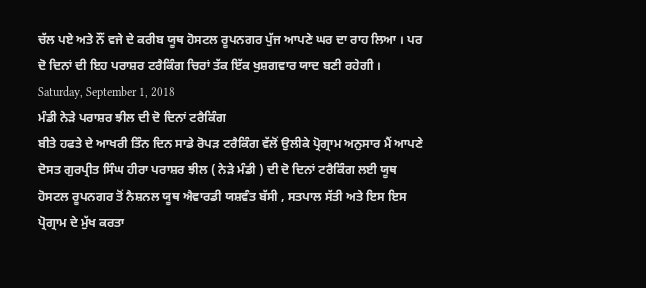ਚੱਲ ਪਏ ਅਤੇ ਨੌਂ ਵਜੇ ਦੇ ਕਰੀਬ ਯੂਥ ਹੋਸਟਲ ਰੂਪਨਗਰ ਪੁੱਜ ਆਪਣੇ ਘਰ ਦਾ ਰਾਹ ਲਿਆ । ਪਰ ਦੋ ਦਿਨਾਂ ਦੀ ਇਹ ਪਰਾਸ਼ਰ ਟਰੈਕਿੰਗ ਚਿਰਾਂ ਤੱਕ ਇੱਕ ਖੁਸ਼ਗਵਾਰ ਯਾਦ ਬਣੀ ਰਹੇਗੀ ।
Saturday, September 1, 2018
ਮੰਡੀ ਨੇੜੇ ਪਰਾਸ਼ਰ ਝੀਲ ਦੀ ਦੋ ਦਿਨਾਂ ਟਰੈਕਿੰਗ
ਬੀਤੇ ਹਫਤੇ ਦੇ ਆਖਰੀ ਤਿੰਨ ਦਿਨ ਸਾਡੇ ਰੋਪੜ ਟਰੈਕਿੰਗ ਵੱਲੋਂ ਉਲੀਕੇ ਪ੍ਰੋਗ੍ਰਾਮ ਅਨੁਸਾਰ ਮੈਂ ਆਪਣੇ ਦੋਸਤ ਗੁਰਪ੍ਰੀਤ ਸਿੰਘ ਹੀਰਾ ਪਰਾਸ਼ਰ ਝੀਲ ( ਨੇੜੇ ਮੰਡੀ ) ਦੀ ਦੋ ਦਿਨਾਂ ਟਰੈਕਿੰਗ ਲਈ ਯੂਥ ਹੋਸਟਲ ਰੂਪਨਗਰ ਤੋਂ ਨੈਸ਼ਨਲ ਯੂਥ ਐਵਾਰਡੀ ਯਸ਼ਵੰਤ ਬੱਸੀ , ਸਤਪਾਲ ਸੱਤੀ ਅਤੇ ਇਸ ਇਸ ਪ੍ਰੋਗ੍ਰਾਮ ਦੇ ਮੁੱਖ ਕਰਤਾ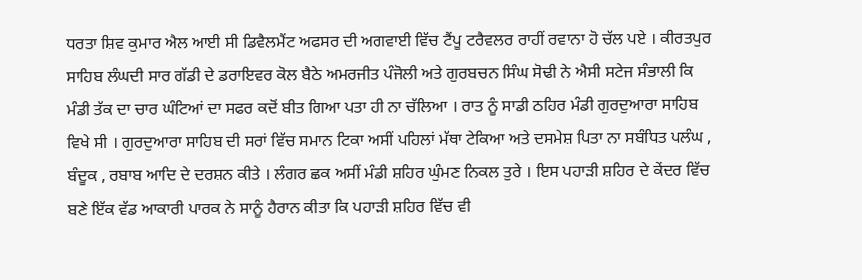ਧਰਤਾ ਸ਼ਿਵ ਕੁਮਾਰ ਐਲ ਆਈ ਸੀ ਡਿਵੈਲਮੈਂਟ ਅਫਸਰ ਦੀ ਅਗਵਾਈ ਵਿੱਚ ਟੈਂਪੂ ਟਰੈਵਲਰ ਰਾਹੀਂ ਰਵਾਨਾ ਹੋ ਚੱਲ ਪਏ । ਕੀਰਤਪੁਰ ਸਾਹਿਬ ਲੰਘਦੀ ਸਾਰ ਗੱਡੀ ਦੇ ਡਰਾਇਵਰ ਕੋਲ ਬੈਠੇ ਅਮਰਜੀਤ ਪੰਜੋਲੀ ਅਤੇ ਗੁਰਬਚਨ ਸਿੰਘ ਸੋਢੀ ਨੇ ਐਸੀ ਸਟੇਜ ਸੰਭਾਲੀ ਕਿ ਮੰਡੀ ਤੱਕ ਦਾ ਚਾਰ ਘੰਟਿਆਂ ਦਾ ਸਫਰ ਕਦੋਂ ਬੀਤ ਗਿਆ ਪਤਾ ਹੀ ਨਾ ਚੱਲਿਆ । ਰਾਤ ਨੂੰ ਸਾਡੀ ਠਹਿਰ ਮੰਡੀ ਗੁਰਦੁਆਰਾ ਸਾਹਿਬ ਵਿਖੇ ਸੀ । ਗੁਰਦੁਆਰਾ ਸਾਹਿਬ ਦੀ ਸਰਾਂ ਵਿੱਚ ਸਮਾਨ ਟਿਕਾ ਅਸੀਂ ਪਹਿਲਾਂ ਮੱਥਾ ਟੇਕਿਆ ਅਤੇ ਦਸਮੇਸ਼ ਪਿਤਾ ਨਾ ਸਬੰਧਿਤ ਪਲੰਘ , ਬੰਦੂਕ , ਰਬਾਬ ਆਦਿ ਦੇ ਦਰਸ਼ਨ ਕੀਤੇ । ਲੰਗਰ ਛਕ ਅਸੀਂ ਮੰਡੀ ਸ਼ਹਿਰ ਘੁੰਮਣ ਨਿਕਲ ਤੁਰੇ । ਇਸ ਪਹਾੜੀ ਸ਼ਹਿਰ ਦੇ ਕੇਂਦਰ ਵਿੱਚ ਬਣੇ ਇੱਕ ਵੱਡ ਆਕਾਰੀ ਪਾਰਕ ਨੇ ਸਾਨੂੰ ਹੈਰਾਨ ਕੀਤਾ ਕਿ ਪਹਾੜੀ ਸ਼ਹਿਰ ਵਿੱਚ ਵੀ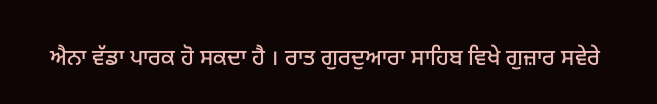ਐਨਾ ਵੱਡਾ ਪਾਰਕ ਹੋ ਸਕਦਾ ਹੈ । ਰਾਤ ਗੁਰਦੁਆਰਾ ਸਾਹਿਬ ਵਿਖੇ ਗੁਜ਼ਾਰ ਸਵੇਰੇ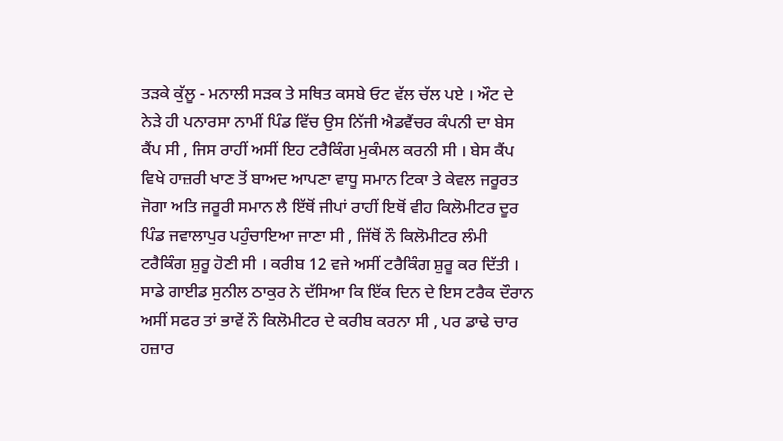ਤੜਕੇ ਕੁੱਲੂ - ਮਨਾਲੀ ਸੜਕ ਤੇ ਸਥਿਤ ਕਸਬੇ ਓਟ ਵੱਲ ਚੱਲ ਪਏ । ਔਟ ਦੇ ਨੇੜੇ ਹੀ ਪਨਾਰਸਾ ਨਾਮੀਂ ਪਿੰਡ ਵਿੱਚ ਉਸ ਨਿੱਜੀ ਐਡਵੈਂਚਰ ਕੰਪਨੀ ਦਾ ਬੇਸ ਕੈਂਪ ਸੀ , ਜਿਸ ਰਾਹੀਂ ਅਸੀਂ ਇਹ ਟਰੈਕਿੰਗ ਮੁਕੰਮਲ ਕਰਨੀ ਸੀ । ਬੇਸ ਕੈਂਪ ਵਿਖੇ ਹਾਜ਼ਰੀ ਖਾਣ ਤੋਂ ਬਾਅਦ ਆਪਣਾ ਵਾਧੂ ਸਮਾਨ ਟਿਕਾ ਤੇ ਕੇਵਲ ਜਰੂਰਤ ਜੋਗਾ ਅਤਿ ਜਰੂਰੀ ਸਮਾਨ ਲੈ ਇੱਥੋਂ ਜੀਪਾਂ ਰਾਹੀਂ ਇਥੋਂ ਵੀਹ ਕਿਲੋਮੀਟਰ ਦੂਰ ਪਿੰਡ ਜਵਾਲਾਪੁਰ ਪਹੁੰਚਾਇਆ ਜਾਣਾ ਸੀ , ਜਿੱਥੋਂ ਨੌ ਕਿਲੋਮੀਟਰ ਲੰਮੀ ਟਰੈਕਿੰਗ ਸ਼ੁਰੂ ਹੋਣੀ ਸੀ । ਕਰੀਬ 12 ਵਜੇ ਅਸੀਂ ਟਰੈਕਿੰਗ ਸ਼ੁਰੂ ਕਰ ਦਿੱਤੀ । ਸਾਡੇ ਗਾਈਡ ਸੁਨੀਲ ਠਾਕੁਰ ਨੇ ਦੱਸਿਆ ਕਿ ਇੱਕ ਦਿਨ ਦੇ ਇਸ ਟਰੈਕ ਦੌਰਾਨ ਅਸੀਂ ਸਫਰ ਤਾਂ ਭਾਵੇਂ ਨੌ ਕਿਲੋਮੀਟਰ ਦੇ ਕਰੀਬ ਕਰਨਾ ਸੀ , ਪਰ ਡਾਢੇ ਚਾਰ ਹਜ਼ਾਰ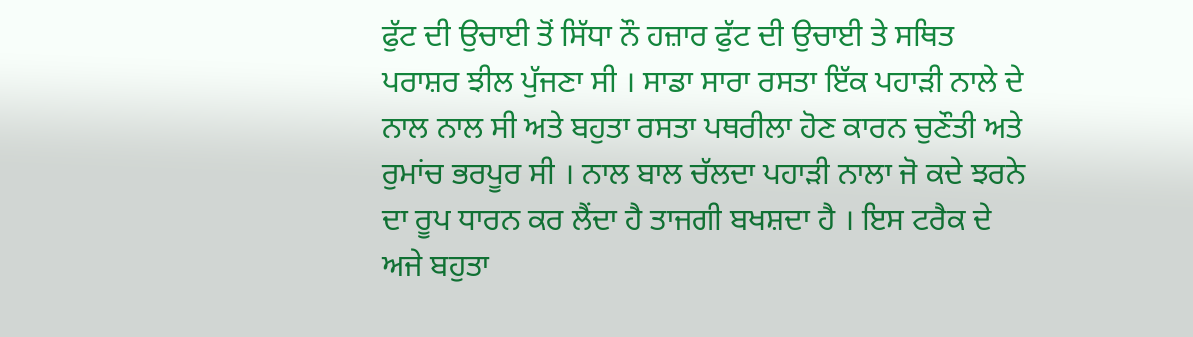ਫੁੱਟ ਦੀ ਉਚਾਈ ਤੋਂ ਸਿੱਧਾ ਨੌ ਹਜ਼ਾਰ ਫੁੱਟ ਦੀ ਉਚਾਈ ਤੇ ਸਥਿਤ ਪਰਾਸ਼ਰ ਝੀਲ ਪੁੱਜਣਾ ਸੀ । ਸਾਡਾ ਸਾਰਾ ਰਸਤਾ ਇੱਕ ਪਹਾੜੀ ਨਾਲੇ ਦੇ ਨਾਲ ਨਾਲ ਸੀ ਅਤੇ ਬਹੁਤਾ ਰਸਤਾ ਪਥਰੀਲਾ ਹੋਣ ਕਾਰਨ ਚੁਣੌਤੀ ਅਤੇ ਰੁਮਾਂਚ ਭਰਪੂਰ ਸੀ । ਨਾਲ ਬਾਲ ਚੱਲਦਾ ਪਹਾੜੀ ਨਾਲਾ ਜੋ ਕਦੇ ਝਰਨੇ ਦਾ ਰੂਪ ਧਾਰਨ ਕਰ ਲੈਂਦਾ ਹੈ ਤਾਜਗੀ ਬਖਸ਼ਦਾ ਹੈ । ਇਸ ਟਰੈਕ ਦੇ ਅਜੇ ਬਹੁਤਾ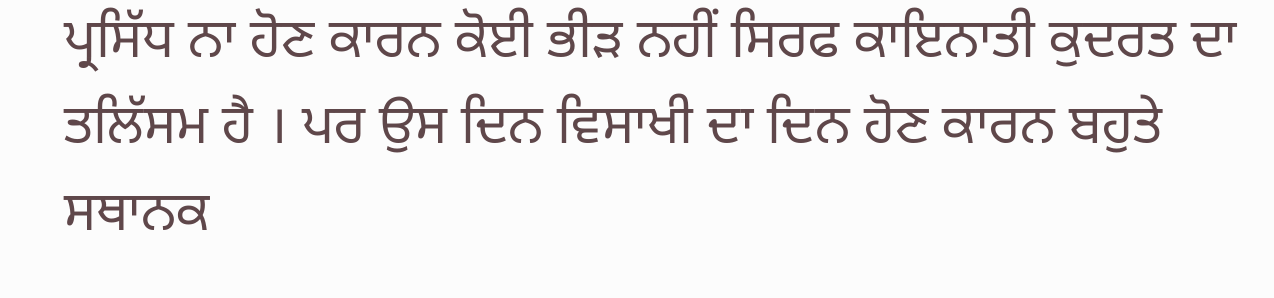ਪ੍ਰਸਿੱਧ ਨਾ ਹੋਣ ਕਾਰਨ ਕੋਈ ਭੀੜ ਨਹੀਂ ਸਿਰਫ ਕਾਇਨਾਤੀ ਕੁਦਰਤ ਦਾ ਤਲਿੱਸਮ ਹੈ । ਪਰ ਉਸ ਦਿਨ ਵਿਸਾਖੀ ਦਾ ਦਿਨ ਹੋਣ ਕਾਰਨ ਬਹੁਤੇ ਸਥਾਨਕ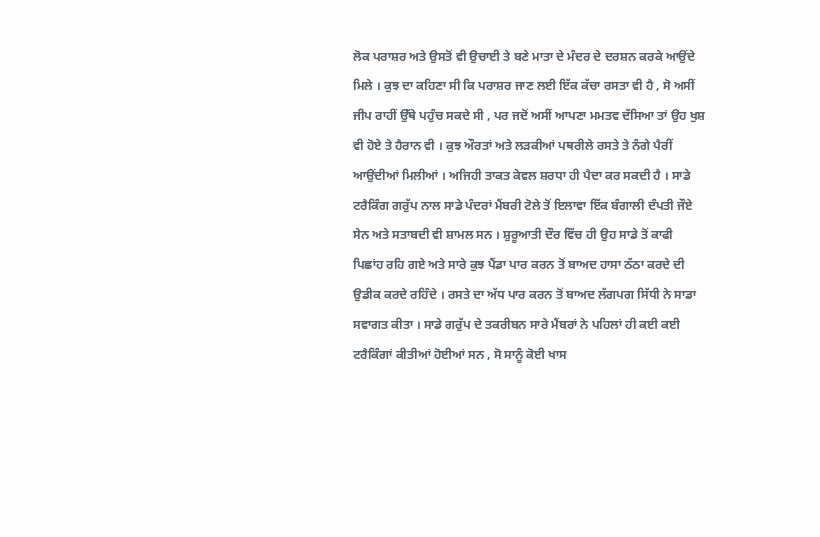ਲੋਕ ਪਰਾਸ਼ਰ ਅਤੇ ਉਸਤੋਂ ਵੀ ਉਚਾਈ ਤੇ ਬਣੇ ਮਾਤਾ ਦੇ ਮੰਦਰ ਦੇ ਦਰਸ਼ਨ ਕਰਕੇ ਆਉਂਦੇ ਮਿਲੇ । ਕੁਝ ਦਾ ਕਹਿਣਾ ਸੀ ਕਿ ਪਰਾਸ਼ਰ ਜਾਣ ਲਈ ਇੱਕ ਕੱਚਾ ਰਸਤਾ ਵੀ ਹੈ , ਸੋ ਅਸੀਂ ਜੀਪ ਰਾਹੀਂ ਉੱਥੇ ਪਹੁੰਚ ਸਕਦੇ ਸੀ , ਪਰ ਜਦੋਂ ਅਸੀਂ ਆਪਣਾ ਮਮਤਵ ਦੱਸਿਆ ਤਾਂ ਉਹ ਖੁਸ਼ ਵੀ ਹੋਏ ਤੇ ਹੈਰਾਨ ਵੀ । ਕੁਝ ਔਰਤਾਂ ਅਤੇ ਲੜਕੀਆਂ ਪਥਰੀਲੇ ਰਸਤੇ ਤੇ ਨੰਗੇ ਪੈਰੀਂ ਆਉਂਦੀਆਂ ਮਿਲੀਆਂ । ਅਜਿਹੀ ਤਾਕਤ ਕੇਵਲ ਸ਼ਰਧਾ ਹੀ ਪੈਦਾ ਕਰ ਸਕਦੀ ਹੈ । ਸਾਡੇ ਟਰੈਕਿੰਗ ਗਰੁੱਪ ਨਾਲ ਸਾਡੇ ਪੰਦਰਾਂ ਮੈਂਬਰੀ ਟੋਲੇ ਤੋਂ ਇਲਾਵਾ ਇੱਕ ਬੰਗਾਲੀ ਦੰਪਤੀ ਜੌਏ ਸੇਨ ਅਤੇ ਸਤਾਬਦੀ ਵੀ ਸ਼ਾਮਲ ਸਨ । ਸ਼ੁਰੂਆਤੀ ਦੌਰ ਵਿੱਚ ਹੀ ਉਹ ਸਾਡੇ ਤੋਂ ਕਾਫੀ ਪਿਛਾਂਹ ਰਹਿ ਗਏ ਅਤੇ ਸਾਰੇ ਕੁਝ ਪੈਂਡਾ ਪਾਰ ਕਰਨ ਤੋਂ ਬਾਅਦ ਹਾਸਾ ਠੱਠਾ ਕਰਦੇ ਦੀ ਉਡੀਕ ਕਰਦੇ ਰਹਿੰਦੇ । ਰਸਤੇ ਦਾ ਅੱਧ ਪਾਰ ਕਰਨ ਤੋਂ ਬਾਅਦ ਲੱਗਪਗ ਸਿੱਧੀ ਨੇ ਸਾਡਾ ਸਵਾਗਤ ਕੀਤਾ । ਸਾਡੇ ਗਰੁੱਪ ਦੇ ਤਕਰੀਬਨ ਸਾਰੇ ਮੈਂਬਰਾਂ ਨੇ ਪਹਿਲਾਂ ਹੀ ਕਈ ਕਈ ਟਰੈਕਿੰਗਾਂ ਕੀਤੀਆਂ ਹੋਈਆਂ ਸਨ , ਸੋ ਸਾਨੂੰ ਕੋਈ ਖਾਸ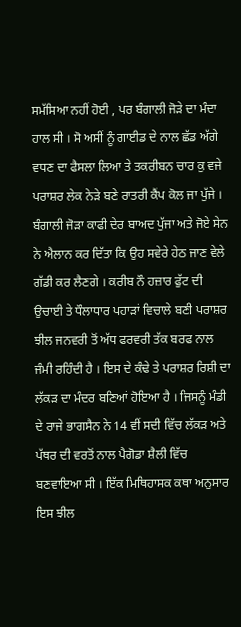ਸਮੱਸਿਆ ਨਹੀਂ ਹੋਈ , ਪਰ ਬੰਗਾਲੀ ਜੋੜੇ ਦਾ ਮੰਦਾ ਹਾਲ ਸੀ । ਸੋ ਅਸੀਂ ਨੂੰ ਗਾਈਡ ਦੇ ਨਾਲ ਛੱਡ ਅੱਗੇ ਵਧਣ ਦਾ ਫੈਸਲਾ ਲਿਆ ਤੇ ਤਕਰੀਬਨ ਚਾਰ ਕੁ ਵਜੇ ਪਰਾਸ਼ਰ ਲੇਕ ਨੇੜੇ ਬਣੇ ਰਾਤਰੀ ਕੈਂਪ ਕੋਲ ਜਾ ਪੁੱਜੇ । ਬੰਗਾਲੀ ਜੋੜਾ ਕਾਫੀ ਦੇਰ ਬਾਅਦ ਪੁੱਜਾ ਅਤੇ ਜੋਏ ਸੇਨ ਨੇ ਐਲਾਨ ਕਰ ਦਿੱਤਾ ਕਿ ਉਹ ਸਵੇਰੇ ਹੇਠ ਜਾਣ ਵੇਲੇ ਗੱਡੀ ਕਰ ਲੈਣਗੇ । ਕਰੀਬ ਨੌ ਹਜ਼ਾਰ ਫੁੱਟ ਦੀ ਉਚਾਈ ਤੇ ਧੌਲਾਧਾਰ ਪਹਾੜਾਂ ਵਿਚਾਲੇ ਬਣੀ ਪਰਾਸ਼ਰ ਝੀਲ ਜਨਵਰੀ ਤੋਂ ਅੱਧ ਫਰਵਰੀ ਤੱਕ ਬਰਫ ਨਾਲ ਜੰਮੀ ਰਹਿੰਦੀ ਹੈ । ਇਸ ਦੇ ਕੰਢੇ ਤੇ ਪਰਾਸ਼ਰ ਰਿਸ਼ੀ ਦਾ ਲੱਕੜ ਦਾ ਮੰਦਰ ਬਣਿਆਂ ਹੋਇਆ ਹੈ । ਜਿਸਨੂੰ ਮੰਡੀ ਦੇ ਰਾਜੇ ਭਾਗਸੈਨ ਨੇ 14 ਵੀਂ ਸਦੀ ਵਿੱਚ ਲੱਕੜ ਅਤੇ ਪੱਥਰ ਦੀ ਵਰਤੋਂ ਨਾਲ ਪੈਗੋਡਾ ਸ਼ੈਲੀ ਵਿੱਚ ਬਣਵਾਇਆ ਸੀ । ਇੱਕ ਮਿਥਿਹਾਸਕ ਕਥਾ ਅਨੁਸਾਰ ਇਸ ਝੀਲ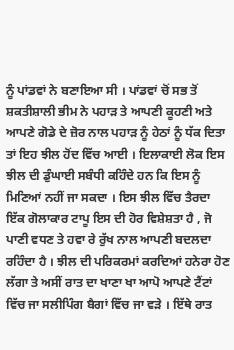ਨੂੰ ਪਾਂਡਵਾਂ ਨੇ ਬਣਾਇਆ ਸੀ । ਪਾਂਡਵਾਂ ਚੋਂ ਸਭ ਤੋਂ ਸ਼ਕਤੀਸ਼ਾਲੀ ਭੀਮ ਨੇ ਪਹਾੜ ਤੇ ਆਪਣੀ ਕੂਹਣੀ ਅਤੇ ਆਪਣੇ ਗੋਡੇ ਦੇ ਜ਼ੋਰ ਨਾਲ ਪਹਾੜ ਨੂੰ ਹੇਠਾਂ ਨੂੰ ਧੱਕ ਦਿਤਾ ਤਾਂ ਇਹ ਝੀਲ ਹੋਂਦ ਵਿੱਚ ਆਈ । ਇਲਾਕਾਈ ਲੋਕ ਇਸ ਝੀਲ ਦੀ ਡੁੰਘਾਈ ਸਬੰਧੀ ਕਹਿੰਦੇ ਹਨ ਕਿ ਇਸ ਨੂੰ ਮਿਣਿਆਂ ਨਹੀਂ ਜਾ ਸਕਦਾ । ਇਸ ਝੀਲ ਵਿੱਚ ਤੈਰਦਾ ਇੱਕ ਗੋਲਾਕਾਰ ਟਾਪੂ ਇਸ ਦੀ ਹੋਰ ਵਿਸ਼ੇਸ਼ਤਾ ਹੈ , ਜੋ ਪਾਣੀ ਵਧਣ ਤੇ ਹਵਾ ਰੇ ਰੁੱਖ ਨਾਲ ਆਪਣੀ ਬਦਲਦਾ ਰਹਿੰਦਾ ਹੈ । ਝੀਲ ਦੀ ਪਰਿਕਰਮਾਂ ਕਰਦਿਆਂ ਹਨੇਰਾ ਹੋਣ ਲੱਗਾ ਤੇ ਅਸੀਂ ਰਾਤ ਦਾ ਖਾਣਾ ਖਾ ਆਪੋ ਆਪਣੇ ਟੈਂਟਾਂ ਵਿੱਚ ਜਾ ਸਲੀਪਿੰਗ ਬੈਗਾਂ ਵਿੱਚ ਜਾ ਵੜੇ । ਇੱਥੇ ਰਾਤ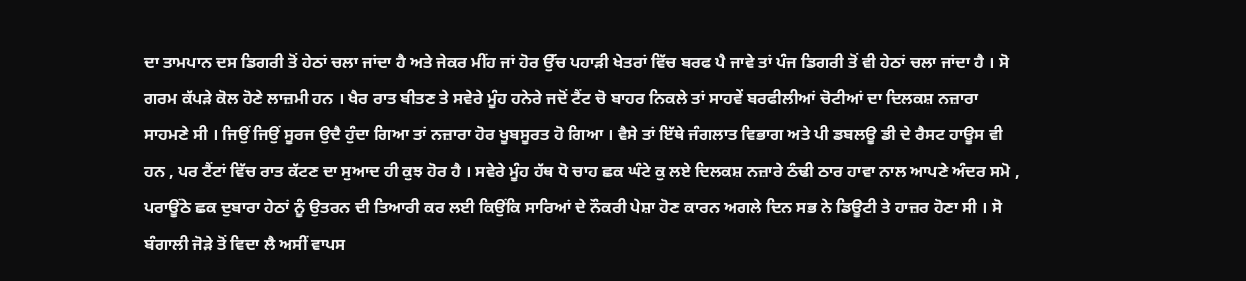ਦਾ ਤਾਮਪਾਨ ਦਸ ਡਿਗਰੀ ਤੋਂ ਹੇਠਾਂ ਚਲਾ ਜਾਂਦਾ ਹੈ ਅਤੇ ਜੇਕਰ ਮੀਂਹ ਜਾਂ ਹੋਰ ਉੱਚ ਪਹਾੜੀ ਖੇਤਰਾਂ ਵਿੱਚ ਬਰਫ ਪੈ ਜਾਵੇ ਤਾਂ ਪੰਜ ਡਿਗਰੀ ਤੋਂ ਵੀ ਹੇਠਾਂ ਚਲਾ ਜਾਂਦਾ ਹੈ । ਸੋ ਗਰਮ ਕੱਪੜੇ ਕੋਲ ਹੋਣੇ ਲਾਜ਼ਮੀ ਹਨ । ਖੈਰ ਰਾਤ ਬੀਤਣ ਤੇ ਸਵੇਰੇ ਮੂੰਹ ਹਨੇਰੇ ਜਦੋਂ ਟੈਂਟ ਚੋ ਬਾਹਰ ਨਿਕਲੇ ਤਾਂ ਸਾਹਵੇਂ ਬਰਫੀਲੀਆਂ ਚੋਟੀਆਂ ਦਾ ਦਿਲਕਸ਼ ਨਜ਼ਾਰਾ ਸਾਹਮਣੇ ਸੀ । ਜਿਉਂ ਜਿਉਂ ਸੂਰਜ ਉਦੈ ਹੁੰਦਾ ਗਿਆ ਤਾਂ ਨਜ਼ਾਰਾ ਹੋਰ ਖੂਬਸੂਰਤ ਹੋ ਗਿਆ । ਵੈਸੇ ਤਾਂ ਇੱਥੇ ਜੰਗਲਾਤ ਵਿਭਾਗ ਅਤੇ ਪੀ ਡਬਲਊ ਡੀ ਦੇ ਰੈਸਟ ਹਾਊਸ ਵੀ ਹਨ , ਪਰ ਟੈਂਟਾਂ ਵਿੱਚ ਰਾਤ ਕੱਟਣ ਦਾ ਸੁਆਦ ਹੀ ਕੁਝ ਹੋਰ ਹੈ । ਸਵੇਰੇ ਮੂੰਹ ਹੱਥ ਧੋ ਚਾਹ ਛਕ ਘੰਟੇ ਕੁ ਲਏ ਦਿਲਕਸ਼ ਨਜ਼ਾਰੇ ਠੰਢੀ ਠਾਰ ਹਾਵਾ ਨਾਲ ਆਪਣੇ ਅੰਦਰ ਸਮੋ , ਪਰਾਊਂਠੇ ਛਕ ਦੁਬਾਰਾ ਹੇਠਾਂ ਨੂੰ ਉਤਰਨ ਦੀ ਤਿਆਰੀ ਕਰ ਲਈ ਕਿਉਂਕਿ ਸਾਰਿਆਂ ਦੇ ਨੌਕਰੀ ਪੇਸ਼ਾ ਹੋਣ ਕਾਰਨ ਅਗਲੇ ਦਿਨ ਸਭ ਨੇ ਡਿਊਟੀ ਤੇ ਹਾਜ਼ਰ ਹੋਣਾ ਸੀ । ਸੋ ਬੰਗਾਲੀ ਜੋੜੇ ਤੋਂ ਵਿਦਾ ਲੈ ਅਸੀਂ ਵਾਪਸ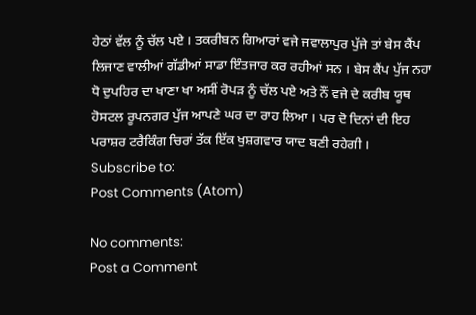ਹੇਠਾਂ ਵੱਲ ਨੂੰ ਚੱਲ ਪਏ । ਤਕਰੀਬਨ ਗਿਆਰਾਂ ਵਜੇ ਜਵਾਲਾਪੁਰ ਪੁੱਜੇ ਤਾਂ ਬੇਸ ਕੈਂਪ ਲਿਜਾਣ ਵਾਲੀਆਂ ਗੱਡੀਆਂ ਸਾਡਾ ਇੰਤਜਾਰ ਕਰ ਰਹੀਆਂ ਸਨ । ਬੇਸ ਕੈਂਪ ਪੁੱਜ ਨਹਾ ਧੋ ਦੁਪਹਿਰ ਦਾ ਖਾਣਾ ਖਾ ਅਸੀਂ ਰੋਪੜ ਨੂੰ ਚੱਲ ਪਏ ਅਤੇ ਨੌਂ ਵਜੇ ਦੇ ਕਰੀਬ ਯੂਥ ਹੋਸਟਲ ਰੂਪਨਗਰ ਪੁੱਜ ਆਪਣੇ ਘਰ ਦਾ ਰਾਹ ਲਿਆ । ਪਰ ਦੋ ਦਿਨਾਂ ਦੀ ਇਹ ਪਰਾਸ਼ਰ ਟਰੈਕਿੰਗ ਚਿਰਾਂ ਤੱਕ ਇੱਕ ਖੁਸ਼ਗਵਾਰ ਯਾਦ ਬਣੀ ਰਹੇਗੀ ।
Subscribe to:
Post Comments (Atom)

No comments:
Post a Comment